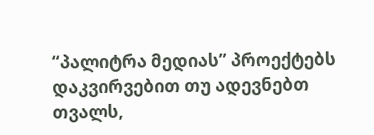“პალიტრა მედიას” პროექტებს დაკვირვებით თუ ადევნებთ თვალს,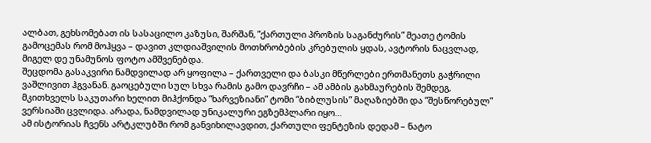ალბათ, გეხსომებათ ის სასაცილო კაზუსი, შარშან, “ქართული პროზის საგანძურის” მეათე ტომის გამოცემას რომ მოჰყვა – დავით კლდიაშვილის მოთხრობების კრებულის ყდას, ავტორის ნაცვლად, მიგელ დე უნამუნოს ფოტო ამშვენებდა.
შეცდომა გასაკვირი ნამდვილად არ ყოფილა – ქართველი და ბასკი მწერლები ერთმანეთს გაჭრილი ვაშლივით ჰგვანან. გაოცებული სულ სხვა რამის გამო დავრჩი – ამ ამბის გახმაურების შემდეგ, მკითხველს საკუთარი ხელით მიჰქონდა “ხარვეზიანი” ტომი “ბიბლუსის” მაღაზიებში და “შესწორებულ” ვერსიაში ცვლიდა. არადა, ნამდვილად უნიკალური ეგზემპლარი იყო…
ამ ისტორიას ჩვენს არტკლუბში რომ განვიხილავდით, ქართული ფენტეზის დედამ – ნატო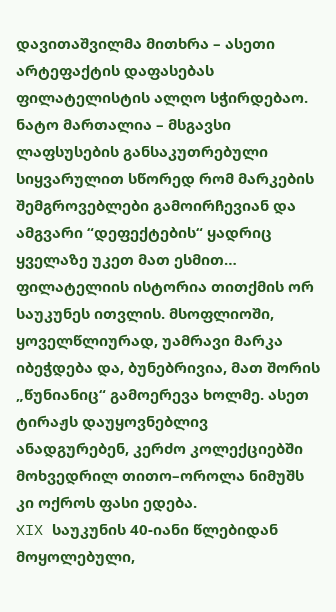დავითაშვილმა მითხრა – ასეთი არტეფაქტის დაფასებას ფილატელისტის ალღო სჭირდებაო.
ნატო მართალია – მსგავსი ლაფსუსების განსაკუთრებული სიყვარულით სწორედ რომ მარკების შემგროვებლები გამოირჩევიან და ამგვარი “დეფექტების“ ყადრიც ყველაზე უკეთ მათ ესმით…
ფილატელიის ისტორია თითქმის ორ საუკუნეს ითვლის. მსოფლიოში, ყოველწლიურად, უამრავი მარკა იბეჭდება და, ბუნებრივია, მათ შორის „წუნიანიც“ გამოერევა ხოლმე. ასეთ ტირაჟს დაუყოვნებლივ ანადგურებენ, კერძო კოლექციებში მოხვედრილ თითო–ოროლა ნიმუშს კი ოქროს ფასი ედება.
XIX საუკუნის 40-იანი წლებიდან მოყოლებული,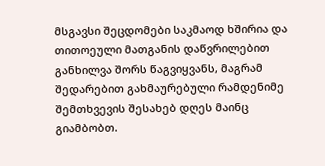მსგავსი შეცდომები საკმაოდ ხშირია და თითოეული მათგანის დაწვრილებით განხილვა შორს წაგვიყვანს, მაგრამ შედარებით გახმაურებული რამდენიმე შემთხვევის შესახებ დღეს მაინც გიამბობთ.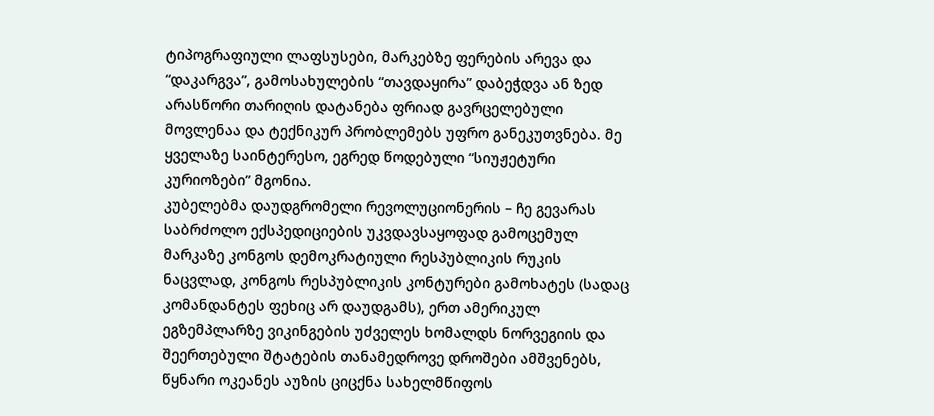ტიპოგრაფიული ლაფსუსები, მარკებზე ფერების არევა და “დაკარგვა”, გამოსახულების “თავდაყირა” დაბეჭდვა ან ზედ არასწორი თარიღის დატანება ფრიად გავრცელებული მოვლენაა და ტექნიკურ პრობლემებს უფრო განეკუთვნება. მე ყველაზე საინტერესო, ეგრედ წოდებული “სიუჟეტური კურიოზები” მგონია.
კუბელებმა დაუდგრომელი რევოლუციონერის – ჩე გევარას საბრძოლო ექსპედიციების უკვდავსაყოფად გამოცემულ მარკაზე კონგოს დემოკრატიული რესპუბლიკის რუკის ნაცვლად, კონგოს რესპუბლიკის კონტურები გამოხატეს (სადაც კომანდანტეს ფეხიც არ დაუდგამს), ერთ ამერიკულ ეგზემპლარზე ვიკინგების უძველეს ხომალდს ნორვეგიის და შეერთებული შტატების თანამედროვე დროშები ამშვენებს, წყნარი ოკეანეს აუზის ციცქნა სახელმწიფოს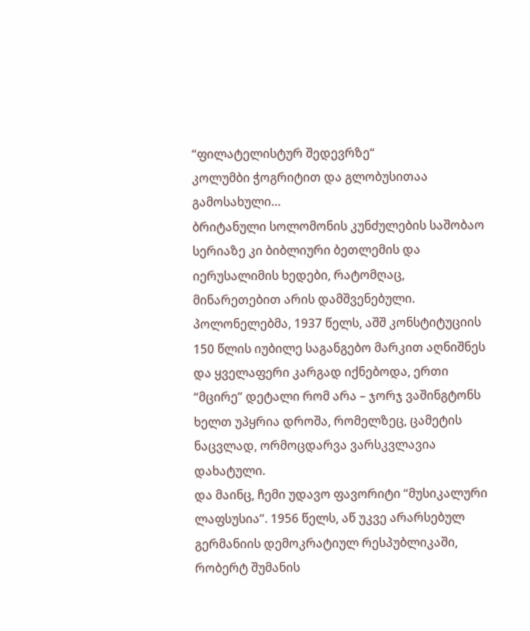“ფილატელისტურ შედევრზე“
კოლუმბი ჭოგრიტით და გლობუსითაა გამოსახული…
ბრიტანული სოლომონის კუნძულების საშობაო სერიაზე კი ბიბლიური ბეთლემის და იერუსალიმის ხედები, რატომღაც, მინარეთებით არის დამშვენებული.
პოლონელებმა, 1937 წელს, აშშ კონსტიტუციის 150 წლის იუბილე საგანგებო მარკით აღნიშნეს და ყველაფერი კარგად იქნებოდა, ერთი “მცირე” დეტალი რომ არა – ჯორჯ ვაშინგტონს ხელთ უპყრია დროშა, რომელზეც, ცამეტის ნაცვლად, ორმოცდარვა ვარსკვლავია დახატული.
და მაინც, ჩემი უდავო ფავორიტი “მუსიკალური ლაფსუსია”. 1956 წელს, აწ უკვე არარსებულ გერმანიის დემოკრატიულ რესპუბლიკაში, რობერტ შუმანის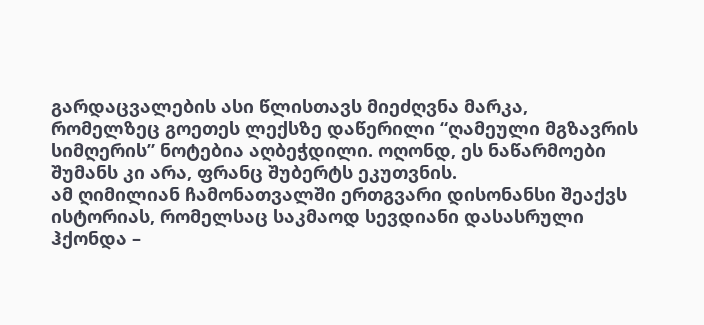გარდაცვალების ასი წლისთავს მიეძღვნა მარკა, რომელზეც გოეთეს ლექსზე დაწერილი “ღამეული მგზავრის სიმღერის” ნოტებია აღბეჭდილი. ოღონდ, ეს ნაწარმოები შუმანს კი არა, ფრანც შუბერტს ეკუთვნის.
ამ ღიმილიან ჩამონათვალში ერთგვარი დისონანსი შეაქვს ისტორიას, რომელსაც საკმაოდ სევდიანი დასასრული ჰქონდა –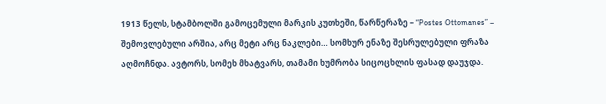1913 წელს, სტამბოლში გამოცემული მარკის კუთხეში, წარწერაზე – “Postes Ottomanes” – შემოვლებული არშია, არც მეტი არც ნაკლები… სომხურ ენაზე შესრულებული ფრაზა აღმოჩნდა. ავტორს, სომეხ მხატვარს, თამამი ხუმრობა სიცოცხლის ფასად დაუჯდა.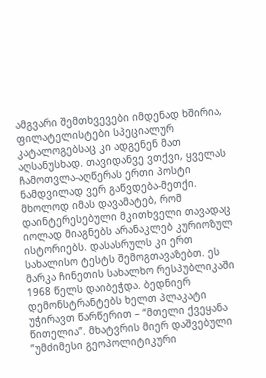ამგვარი შემთხვევები იმდენად ხშირია, ფილატელისტები სპეციალურ კატალოგებსაც კი ადგენენ მათ აღსანუსხად. თავიდანვე ვთქვი, ყველას ჩამოთვლა-აღწერას ერთი პოსტი ნამდვილად ვერ გაწვდება-მეთქი. მხოლოდ იმას დავამატებ, რომ დაინტერესებული მკითხველი თავადაც იოლად მიაგნებს არანაკლებ კურიოზულ ისტორიებს. დასასრულს კი ერთ სახალისო ტესტს შემოგთავაზებთ. ეს მარკა ჩინეთის სახალხო რესპუბლიკაში 1968 წელს დაიბეჭდა. ბედნიერ დემონსტრანტებს ხელთ პლაკატი უჭირავთ წარწერით – “მთელი ქვეყანა წითელია”. მხატვრის მიერ დაშვებული ”უმძიმესი გეოპოლიტიკური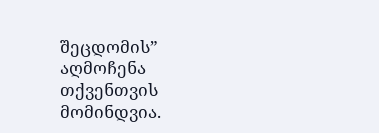შეცდომის” აღმოჩენა თქვენთვის მომინდვია.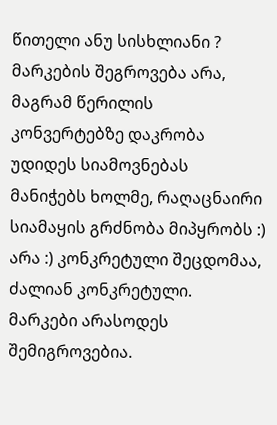წითელი ანუ სისხლიანი ? მარკების შეგროვება არა, მაგრამ წერილის კონვერტებზე დაკრობა უდიდეს სიამოვნებას მანიჭებს ხოლმე, რაღაცნაირი სიამაყის გრძნობა მიპყრობს :)
არა :) კონკრეტული შეცდომაა, ძალიან კონკრეტული.
მარკები არასოდეს შემიგროვებია.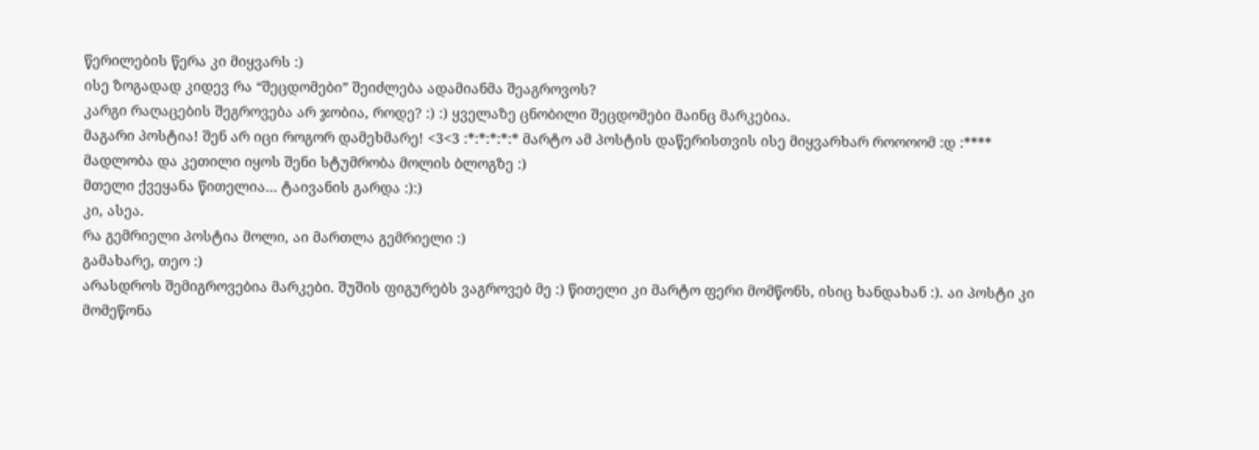წერილების წერა კი მიყვარს :)
ისე ზოგადად კიდევ რა “შეცდომები” შეიძლება ადამიანმა შეაგროვოს?
კარგი რაღაცების შეგროვება არ ჯობია, როდე? :) :) ყველაზე ცნობილი შეცდომები მაინც მარკებია.
მაგარი პოსტია! შენ არ იცი როგორ დამეხმარე! <3<3 :*:*:*:*:* მარტო ამ პოსტის დაწერისთვის ისე მიყვარხარ როოოომ :დ :****
მადლობა და კეთილი იყოს შენი სტუმრობა მოლის ბლოგზე :)
მთელი ქვეყანა წითელია… ტაივანის გარდა :):)
კი, ასეა.
რა გემრიელი პოსტია მოლი, აი მართლა გემრიელი :)
გამახარე, თეო :)
არასდროს შემიგროვებია მარკები. შუშის ფიგურებს ვაგროვებ მე :) წითელი კი მარტო ფერი მომწონს, ისიც ხანდახან :). აი პოსტი კი მომეწონა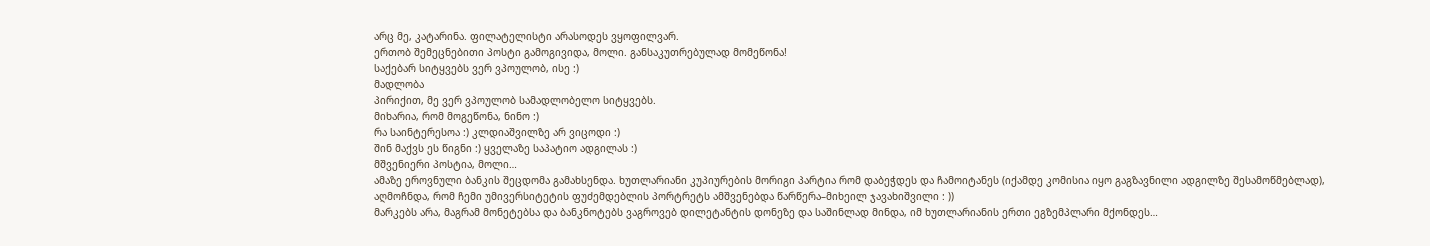არც მე, კატარინა. ფილატელისტი არასოდეს ვყოფილვარ.
ერთობ შემეცნებითი პოსტი გამოგივიდა, მოლი. განსაკუთრებულად მომეწონა!
საქებარ სიტყვებს ვერ ვპოულობ, ისე :)
მადლობა
პირიქით, მე ვერ ვპოულობ სამადლობელო სიტყვებს.
მიხარია, რომ მოგეწონა, ნინო :)
რა საინტერესოა :) კლდიაშვილზე არ ვიცოდი :)
შინ მაქვს ეს წიგნი :) ყველაზე საპატიო ადგილას :)
მშვენიერი პოსტია, მოლი…
ამაზე ეროვნული ბანკის შეცდომა გამახსენდა. ხუთლარიანი კუპიურების მორიგი პარტია რომ დაბეჭდეს და ჩამოიტანეს (იქამდე კომისია იყო გაგზავნილი ადგილზე შესამოწმებლად), აღმოჩნდა, რომ ჩემი უმივერსიტეტის ფუძემდებლის პორტრეტს ამშვენებდა წარწერა–მიხეილ ჯავახიშვილი : ))
მარკებს არა, მაგრამ მონეტებსა და ბანკნოტებს ვაგროვებ დილეტანტის დონეზე და საშინლად მინდა, იმ ხუთლარიანის ერთი ეგზემპლარი მქონდეს…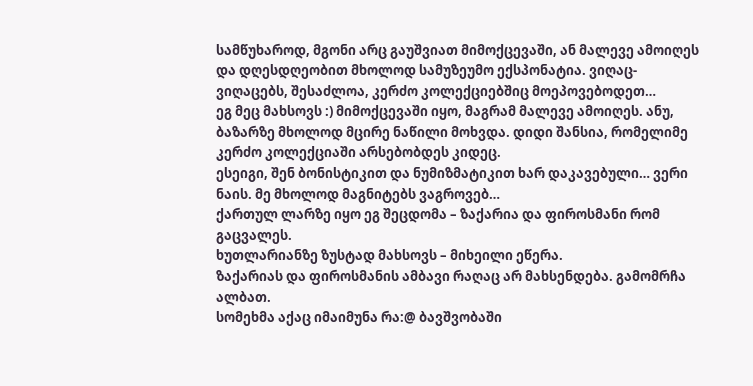სამწუხაროდ, მგონი არც გაუშვიათ მიმოქცევაში, ან მალევე ამოიღეს და დღესდღეობით მხოლოდ სამუზეუმო ექსპონატია. ვიღაც-ვიღაცებს, შესაძლოა, კერძო კოლექციებშიც მოეპოვებოდეთ…
ეგ მეც მახსოვს :) მიმოქცევაში იყო, მაგრამ მალევე ამოიღეს. ანუ, ბაზარზე მხოლოდ მცირე ნაწილი მოხვდა. დიდი შანსია, რომელიმე კერძო კოლექციაში არსებობდეს კიდეც.
ესეიგი, შენ ბონისტიკით და ნუმიზმატიკით ხარ დაკავებული… ვერი ნაის. მე მხოლოდ მაგნიტებს ვაგროვებ…
ქართულ ლარზე იყო ეგ შეცდომა – ზაქარია და ფიროსმანი რომ გაცვალეს.
ხუთლარიანზე ზუსტად მახსოვს – მიხეილი ეწერა.
ზაქარიას და ფიროსმანის ამბავი რაღაც არ მახსენდება. გამომრჩა ალბათ.
სომეხმა აქაც იმაიმუნა რა:@ ბავშვობაში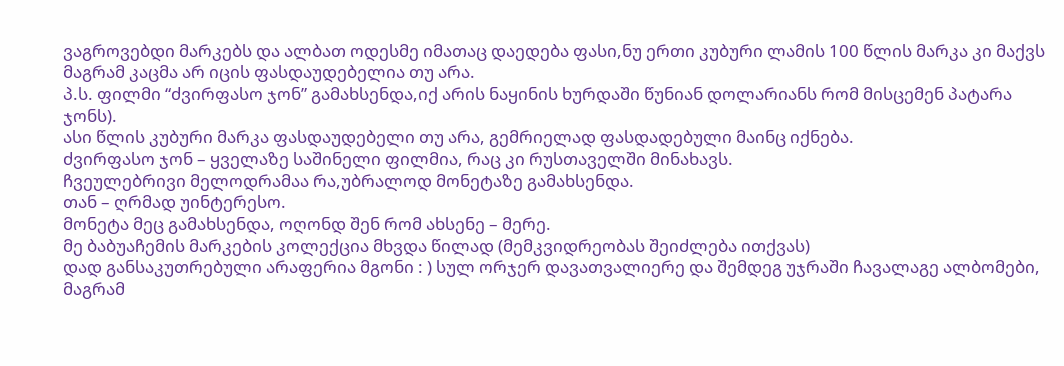ვაგროვებდი მარკებს და ალბათ ოდესმე იმათაც დაედება ფასი,ნუ ერთი კუბური ლამის 100 წლის მარკა კი მაქვს მაგრამ კაცმა არ იცის ფასდაუდებელია თუ არა.
პ.ს. ფილმი “ძვირფასო ჯონ” გამახსენდა,იქ არის ნაყინის ხურდაში წუნიან დოლარიანს რომ მისცემენ პატარა ჯონს).
ასი წლის კუბური მარკა ფასდაუდებელი თუ არა, გემრიელად ფასდადებული მაინც იქნება.
ძვირფასო ჯონ – ყველაზე საშინელი ფილმია, რაც კი რუსთაველში მინახავს.
ჩვეულებრივი მელოდრამაა რა,უბრალოდ მონეტაზე გამახსენდა.
თან – ღრმად უინტერესო.
მონეტა მეც გამახსენდა, ოღონდ შენ რომ ახსენე – მერე.
მე ბაბუაჩემის მარკების კოლექცია მხვდა წილად (მემკვიდრეობას შეიძლება ითქვას)
დად განსაკუთრებული არაფერია მგონი : ) სულ ორჯერ დავათვალიერე და შემდეგ უჯრაში ჩავალაგე ალბომები, მაგრამ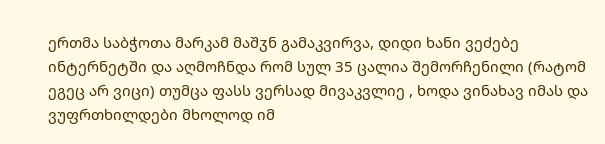ერთმა საბჭოთა მარკამ მაშჳნ გამაკვირვა, დიდი ხანი ვეძებე ინტერნეტში და აღმოჩნდა რომ სულ 35 ცალია შემორჩენილი (რატომ ეგეც არ ვიცი) თუმცა ფასს ვერსად მივაკვლიე , ხოდა ვინახავ იმას და ვუფრთხილდები მხოლოდ იმ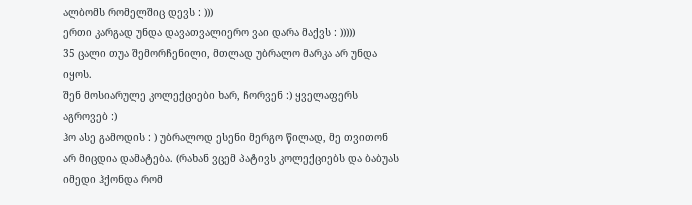ალბომს რომელშიც დევს : )))
ერთი კარგად უნდა დავათვალიერო ვაი დარა მაქვს : )))))
35 ცალი თუა შემორჩენილი, მთლად უბრალო მარკა არ უნდა იყოს.
შენ მოსიარულე კოლექციები ხარ, ჩორვენ :) ყველაფერს აგროვებ :)
ჰო ასე გამოდის : ) უბრალოდ ესენი მერგო წილად, მე თვითონ არ მიცდია დამატება. (რახან ვცემ პატივს კოლექციებს და ბაბუას იმედი ჰქონდა რომ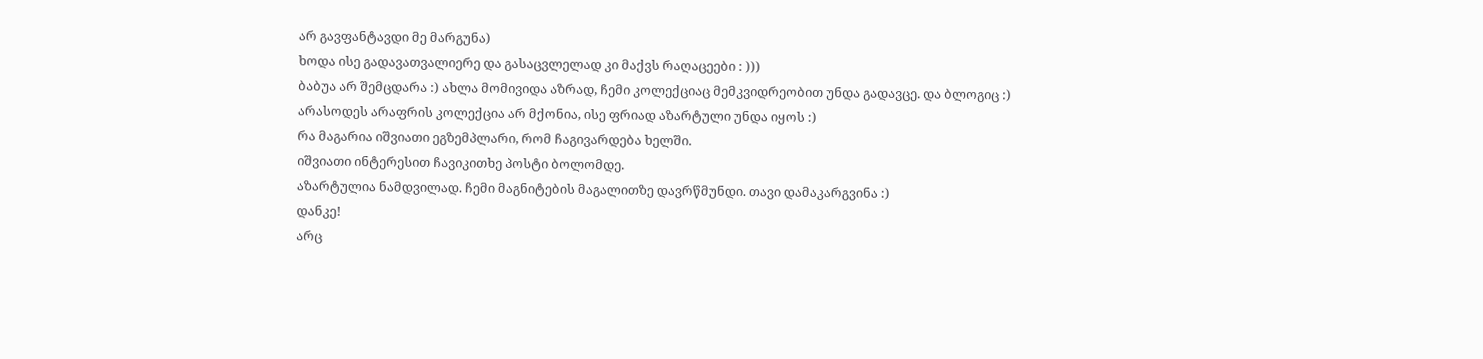არ გავფანტავდი მე მარგუნა)
ხოდა ისე გადავათვალიერე და გასაცვლელად კი მაქვს რაღაცეები : )))
ბაბუა არ შემცდარა :) ახლა მომივიდა აზრად, ჩემი კოლექციაც მემკვიდრეობით უნდა გადავცე. და ბლოგიც :)
არასოდეს არაფრის კოლექცია არ მქონია, ისე ფრიად აზარტული უნდა იყოს :)
რა მაგარია იშვიათი ეგზემპლარი, რომ ჩაგივარდება ხელში.
იშვიათი ინტერესით ჩავიკითხე პოსტი ბოლომდე.
აზარტულია ნამდვილად. ჩემი მაგნიტების მაგალითზე დავრწმუნდი. თავი დამაკარგვინა :)
დანკე!
არც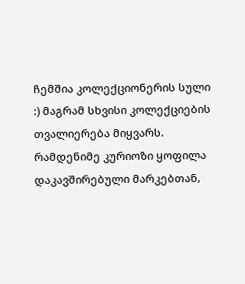ჩემშია კოლექციონერის სული :) მაგრამ სხვისი კოლექციების თვალიერება მიყვარს. რამდენიმე კურიოზი ყოფილა დაკავშირებული მარკებთან,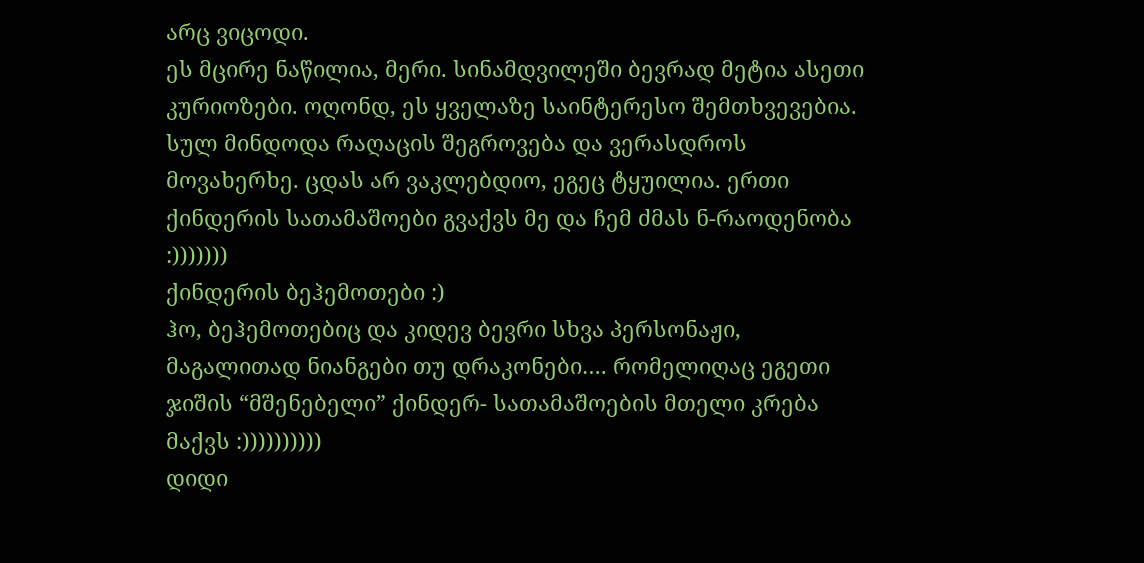არც ვიცოდი.
ეს მცირე ნაწილია, მერი. სინამდვილეში ბევრად მეტია ასეთი კურიოზები. ოღონდ, ეს ყველაზე საინტერესო შემთხვევებია.
სულ მინდოდა რაღაცის შეგროვება და ვერასდროს მოვახერხე. ცდას არ ვაკლებდიო, ეგეც ტყუილია. ერთი ქინდერის სათამაშოები გვაქვს მე და ჩემ ძმას ნ-რაოდენობა :)))))))
ქინდერის ბეჰემოთები :)
ჰო, ბეჰემოთებიც და კიდევ ბევრი სხვა პერსონაჟი, მაგალითად ნიანგები თუ დრაკონები…. რომელიღაც ეგეთი ჯიშის “მშენებელი” ქინდერ- სათამაშოების მთელი კრება მაქვს :))))))))))
დიდი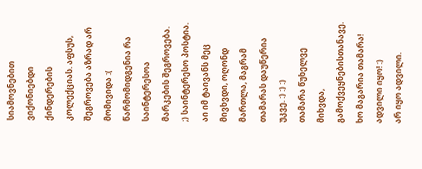სიამოვნებით ვიქონიებდი ქინდერების კოლექციას. აფსუს, შეგროვება აზრად არ მომივიდა :(
წარმომიდგენია რა საინტერესოა მარკების შეგროვება. ;) საინტერესო პოსტია. აი იმ ტაივანს მეც მივხვდი, ოღონდ მართლა, მაგრამ თამარას დაუწერია უკვე. :) :) :)
თამარა წუხელვე მიხვდა, გამოქვეყნებისთანავე.
ხო მაგარია თამარა! ადვილი იყო! :)
არ იყო ადვილი.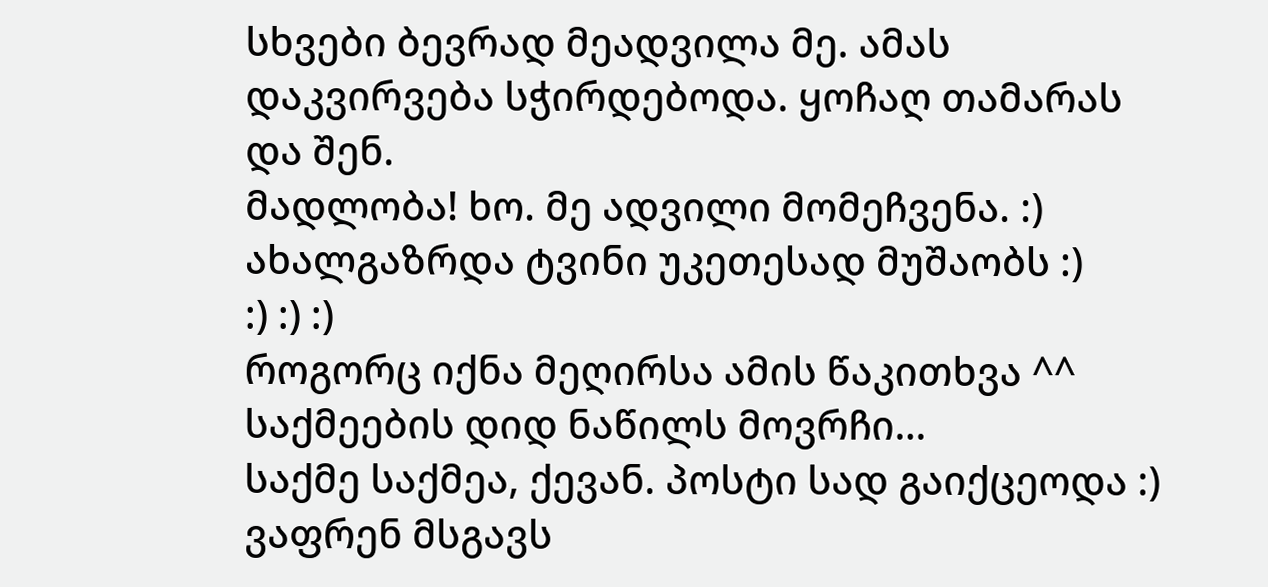სხვები ბევრად მეადვილა მე. ამას დაკვირვება სჭირდებოდა. ყოჩაღ თამარას და შენ.
მადლობა! ხო. მე ადვილი მომეჩვენა. :)
ახალგაზრდა ტვინი უკეთესად მუშაობს :)
:) :) :)
როგორც იქნა მეღირსა ამის წაკითხვა ^^ საქმეების დიდ ნაწილს მოვრჩი…
საქმე საქმეა, ქევან. პოსტი სად გაიქცეოდა :)
ვაფრენ მსგავს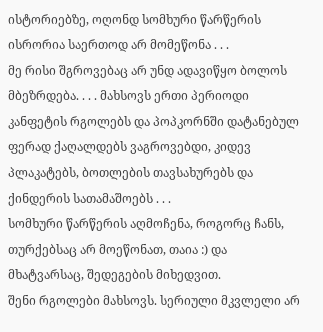ისტორიებზე, ოღონდ სომხური წარწერის ისრორია საერთოდ არ მომეწონა . . .
მე რისი შგროვებაც არ უნდ ადავიწყო ბოლოს მბეზრდება. . . . მახსოვს ერთი პერიოდი კანფეტის რგოლებს და პოპკორნში დატანებულ ფერად ქაღალდებს ვაგროვებდი, კიდევ პლაკატებს, ბოთლების თავსახურებს და ქინდერის სათამაშოებს . . .
სომხური წარწერის აღმოჩენა, როგორც ჩანს, თურქებსაც არ მოეწონათ, თაია :) და მხატვარსაც, შედეგების მიხედვით.
შენი რგოლები მახსოვს. სერიული მკვლელი არ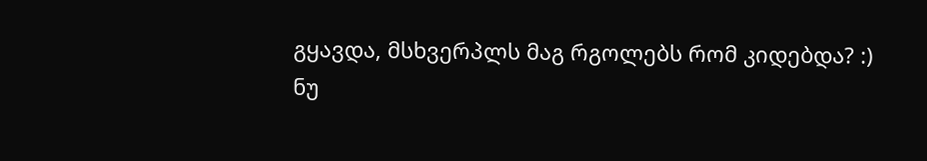გყავდა, მსხვერპლს მაგ რგოლებს რომ კიდებდა? :)
ნუ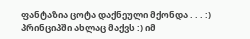ფანტაზია ცოტა დაქნეული მქონდა . . . :) პრინციპში ახლაც მაქვს :) იმ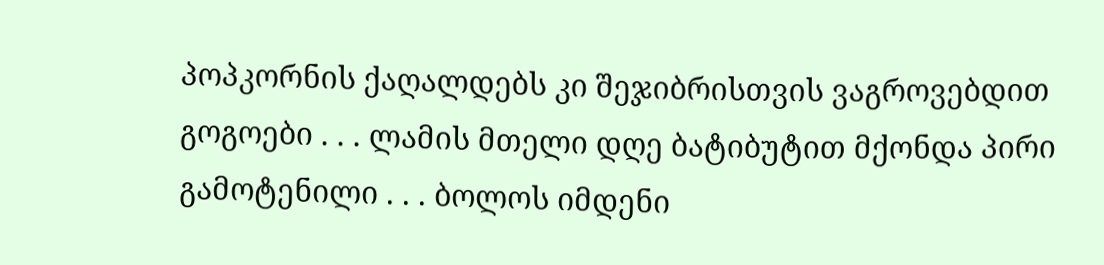პოპკორნის ქაღალდებს კი შეჯიბრისთვის ვაგროვებდით გოგოები . . . ლამის მთელი დღე ბატიბუტით მქონდა პირი გამოტენილი . . . ბოლოს იმდენი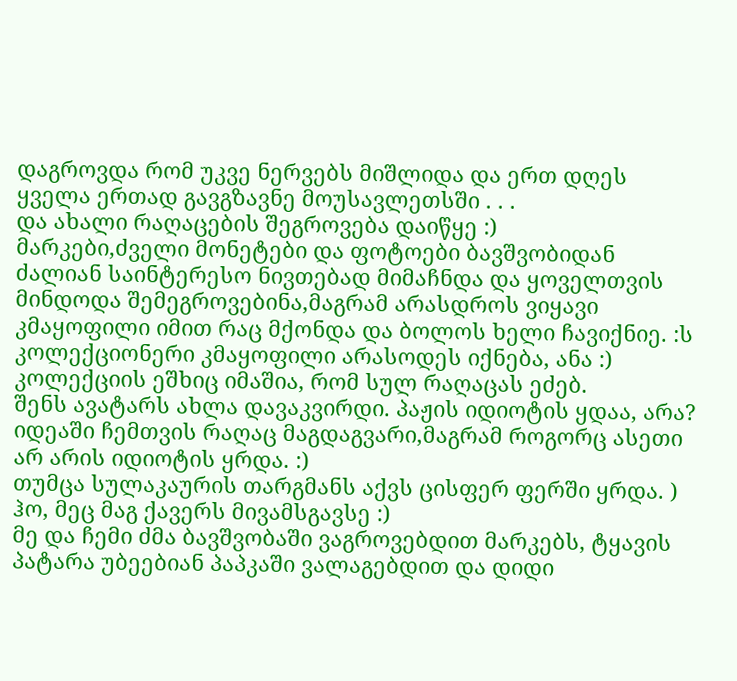დაგროვდა რომ უკვე ნერვებს მიშლიდა და ერთ დღეს ყველა ერთად გავგზავნე მოუსავლეთსში . . .
და ახალი რაღაცების შეგროვება დაიწყე :)
მარკები,ძველი მონეტები და ფოტოები ბავშვობიდან ძალიან საინტერესო ნივთებად მიმაჩნდა და ყოველთვის მინდოდა შემეგროვებინა,მაგრამ არასდროს ვიყავი კმაყოფილი იმით რაც მქონდა და ბოლოს ხელი ჩავიქნიე. :ს
კოლექციონერი კმაყოფილი არასოდეს იქნება, ანა :) კოლექციის ეშხიც იმაშია, რომ სულ რაღაცას ეძებ.
შენს ავატარს ახლა დავაკვირდი. პაჟის იდიოტის ყდაა, არა?
იდეაში ჩემთვის რაღაც მაგდაგვარი,მაგრამ როგორც ასეთი არ არის იდიოტის ყრდა. :)
თუმცა სულაკაურის თარგმანს აქვს ცისფერ ფერში ყრდა. )
ჰო, მეც მაგ ქავერს მივამსგავსე :)
მე და ჩემი ძმა ბავშვობაში ვაგროვებდით მარკებს, ტყავის პატარა უბეებიან პაპკაში ვალაგებდით და დიდი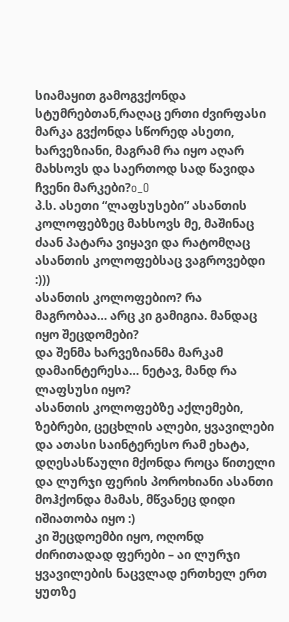სიამაყით გამოგვქონდა სტუმრებთან,რაღაც ერთი ძვირფასი მარკა გვქონდა სწორედ ასეთი, ხარვეზიანი, მაგრამ რა იყო აღარ მახსოვს და საერთოდ სად წავიდა ჩვენი მარკები?o_O
პ.ს. ასეთი “ლაფსუსები” ასანთის კოლოფებზეც მახსოვს მე, მაშინაც ძაან პატარა ვიყავი და რატომღაც ასანთის კოლოფებსაც ვაგროვებდი :)))
ასანთის კოლოფებიო? რა მაგრობაა… არც კი გამიგია. მანდაც იყო შეცდომები?
და შენმა ხარვეზიანმა მარკამ დამაინტერესა… ნეტავ, მანდ რა ლაფსუსი იყო?
ასანთის კოლოფებზე აქლემები, ზებრები, ცეცხლის ალები, ყვავილები და ათასი საინტერესო რამ ეხატა, დღესასწაული მქონდა როცა წითელი და ლურჯი ფერის პოროხიანი ასანთი მოჰქონდა მამას, მწვანეც დიდი იშიათობა იყო :)
კი შეცდოემბი იყო, ოღონდ ძირითადად ფერები – აი ლურჯი ყვავილების ნაცვლად ერთხელ ერთ ყუთზე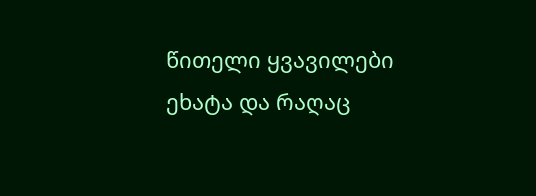წითელი ყვავილები ეხატა და რაღაც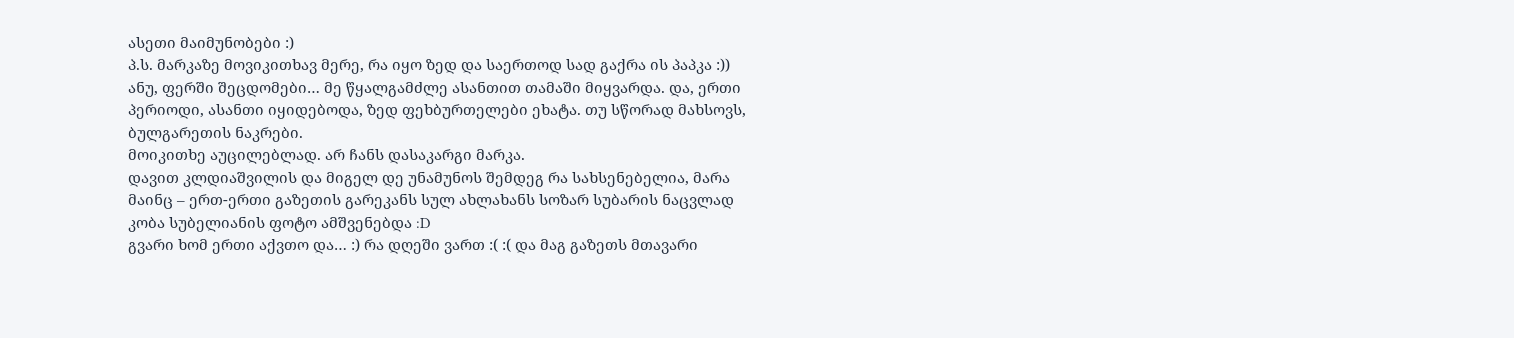ასეთი მაიმუნობები :)
პ.ს. მარკაზე მოვიკითხავ მერე, რა იყო ზედ და საერთოდ სად გაქრა ის პაპკა :))
ანუ, ფერში შეცდომები… მე წყალგამძლე ასანთით თამაში მიყვარდა. და, ერთი პერიოდი, ასანთი იყიდებოდა, ზედ ფეხბურთელები ეხატა. თუ სწორად მახსოვს, ბულგარეთის ნაკრები.
მოიკითხე აუცილებლად. არ ჩანს დასაკარგი მარკა.
დავით კლდიაშვილის და მიგელ დე უნამუნოს შემდეგ რა სახსენებელია, მარა მაინც – ერთ-ერთი გაზეთის გარეკანს სულ ახლახანს სოზარ სუბარის ნაცვლად კობა სუბელიანის ფოტო ამშვენებდა :D
გვარი ხომ ერთი აქვთო და… :) რა დღეში ვართ :( :( და მაგ გაზეთს მთავარი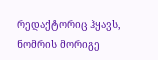რედაქტორიც ჰყავს, ნომრის მორიგე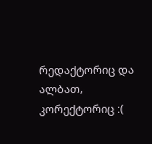რედაქტორიც და ალბათ, კორექტორიც :(